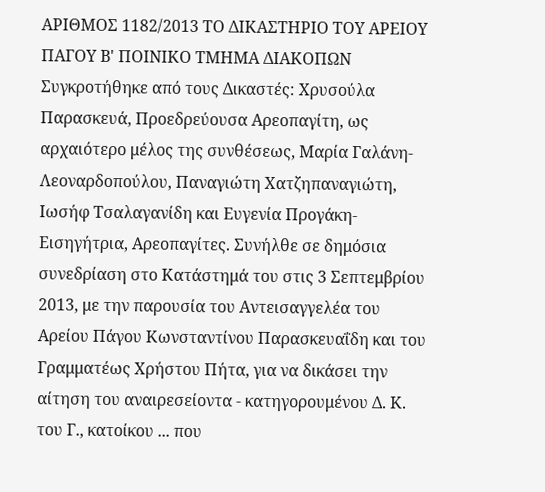ΑΡΙΘΜΟΣ 1182/2013 ΤΟ ΔΙΚΑΣΤΗΡΙΟ ΤΟΥ ΑΡΕΙΟΥ ΠΑΓΟΥ Β' ΠΟΙΝΙΚΟ ΤΜΗΜΑ ΔΙΑΚΟΠΩΝ Συγκροτήθηκε από τους Δικαστές: Χρυσούλα Παρασκευά, Προεδρεύουσα Αρεοπαγίτη, ως αρχαιότερο μέλος της συνθέσεως, Μαρία Γαλάνη-Λεοναρδοπούλου, Παναγιώτη Χατζηπαναγιώτη, Ιωσήφ Τσαλαγανίδη και Ευγενία Προγάκη-Εισηγήτρια, Αρεοπαγίτες. Συνήλθε σε δημόσια συνεδρίαση στο Κατάστημά του στις 3 Σεπτεμβρίου 2013, με την παρουσία του Αντεισαγγελέα του Αρείου Πάγου Κωνσταντίνου Παρασκευαΐδη και του Γραμματέως Χρήστου Πήτα, για να δικάσει την αίτηση του αναιρεσείοντα - κατηγορουμένου Δ. Κ. του Γ., κατοίκου ... που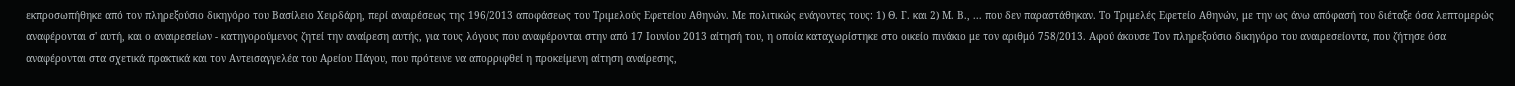εκπροσωπήθηκε από τον πληρεξούσιο δικηγόρο του Βασίλειο Χειρδάρη, περί αναιρέσεως της 196/2013 αποφάσεως του Τριμελούς Εφετείου Αθηνών. Με πολιτικώς ενάγοντες τους: 1) Θ. Γ. και 2) Μ. Β., ... που δεν παραστάθηκαν. Το Τριμελές Εφετείο Αθηνών, με την ως άνω απόφασή του διέταξε όσα λεπτομερώς αναφέρονται σ' αυτή, και ο αναιρεσείων - κατηγορούμενος ζητεί την αναίρεση αυτής, για τους λόγους που αναφέρονται στην από 17 Ιουνίου 2013 αίτησή του, η οποία καταχωρίστηκε στο οικείο πινάκιο με τον αριθμό 758/2013. Αφού άκουσε Τον πληρεξούσιο δικηγόρο του αναιρεσείοντα, που ζήτησε όσα αναφέρονται στα σχετικά πρακτικά και τον Αντεισαγγελέα του Αρείου Πάγου, που πρότεινε να απορριφθεί η προκείμενη αίτηση αναίρεσης,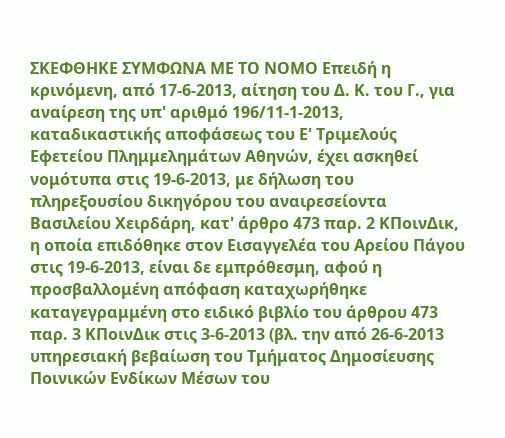ΣΚΕΦΘΗΚΕ ΣΥΜΦΩΝΑ ΜΕ ΤΟ ΝΟΜΟ Επειδή η κρινόμενη, από 17-6-2013, αίτηση του Δ. Κ. του Γ., για αναίρεση της υπ' αριθμό 196/11-1-2013, καταδικαστικής αποφάσεως του Ε' Τριμελούς Εφετείου Πλημμελημάτων Αθηνών, έχει ασκηθεί νομότυπα στις 19-6-2013, με δήλωση του πληρεξουσίου δικηγόρου του αναιρεσείοντα Βασιλείου Χειρδάρη, κατ' άρθρο 473 παρ. 2 ΚΠοινΔικ, η οποία επιδόθηκε στον Εισαγγελέα του Αρείου Πάγου στις 19-6-2013, είναι δε εμπρόθεσμη, αφού η προσβαλλομένη απόφαση καταχωρήθηκε καταγεγραμμένη στο ειδικό βιβλίο του άρθρου 473 παρ. 3 ΚΠοινΔικ στις 3-6-2013 (βλ. την από 26-6-2013 υπηρεσιακή βεβαίωση του Τμήματος Δημοσίευσης Ποινικών Ενδίκων Μέσων του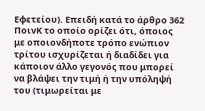Εφετείου). Επειδή κατά το άρθρο 362 ΠοινΚ το οποίο ορίζει ότι, όποιος με οποιονδήποτε τρόπο ενώπιον τρίτου ισχυρίζεται ή διαδίδει για κάποιον άλλο γεγονός που μπορεί να βλάψει την τιμή ή την υπόληψή του (τιμωρείται με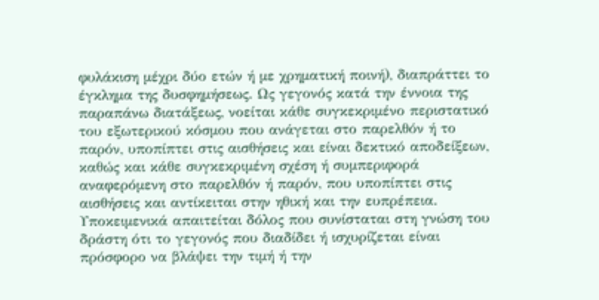φυλάκιση μέχρι δύο ετών ή με χρηματική ποινή), διαπράττει το έγκλημα της δυσφημήσεως. Ως γεγονός κατά την έννοια της παραπάνω διατάξεως, νοείται κάθε συγκεκριμένο περιστατικό του εξωτερικού κόσμου που ανάγεται στο παρελθόν ή το παρόν, υποπίπτει στις αισθήσεις και είναι δεκτικό αποδείξεων, καθώς και κάθε συγκεκριμένη σχέση ή συμπεριφορά αναφερόμενη στο παρελθόν ή παρόν, που υποπίπτει στις αισθήσεις και αντίκειται στην ηθική και την ευπρέπεια. Υποκειμενικά απαιτείται δόλος που συνίσταται στη γνώση του δράστη ότι το γεγονός που διαδίδει ή ισχυρίζεται είναι πρόσφορο να βλάψει την τιμή ή την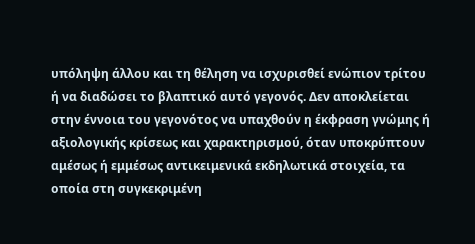υπόληψη άλλου και τη θέληση να ισχυρισθεί ενώπιον τρίτου ή να διαδώσει το βλαπτικό αυτό γεγονός. Δεν αποκλείεται στην έννοια του γεγονότος να υπαχθούν η έκφραση γνώμης ή αξιολογικής κρίσεως και χαρακτηρισμού, όταν υποκρύπτουν αμέσως ή εμμέσως αντικειμενικά εκδηλωτικά στοιχεία, τα οποία στη συγκεκριμένη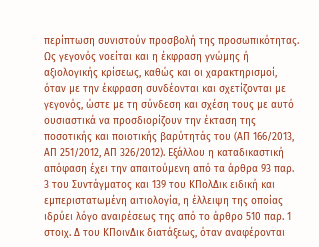περίπτωση συνιστούν προσβολή της προσωπικότητας. Ως γεγονός νοείται και η έκφραση γνώμης ή αξιολογικής κρίσεως, καθώς και οι χαρακτηρισμοί, όταν με την έκφραση συνδέονται και σχετίζονται με γεγονός, ώστε με τη σύνδεση και σχέση τους με αυτό ουσιαστικά να προσδιορίζουν την έκταση της ποσοτικής και ποιοτικής βαρύτητάς του (ΑΠ 166/2013, ΑΠ 251/2012, ΑΠ 326/2012). Εξάλλου η καταδικαστική απόφαση έχει την απαιτούμενη από τα άρθρα 93 παρ. 3 του Συντάγματος και 139 του ΚΠολΔικ ειδική και εμπεριστατωμένη αιτιολογία, η έλλειψη της οποίας ιδρύει λόγο αναιρέσεως της από το άρθρο 510 παρ. 1 στοιχ. Δ του ΚΠοινΔικ διατάξεως, όταν αναφέρονται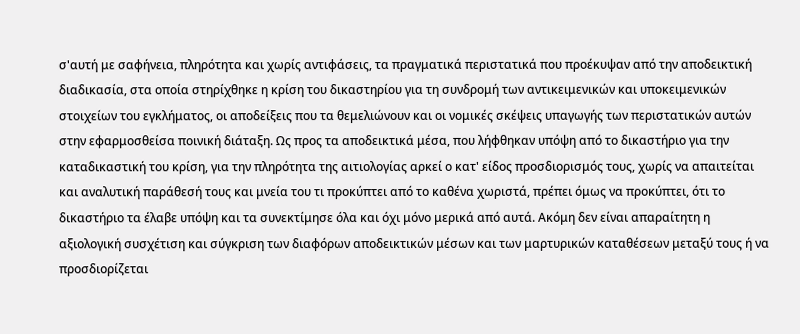σ'αυτή με σαφήνεια, πληρότητα και χωρίς αντιφάσεις, τα πραγματικά περιστατικά που προέκυψαν από την αποδεικτική διαδικασία, στα οποία στηρίχθηκε η κρίση του δικαστηρίου για τη συνδρομή των αντικειμενικών και υποκειμενικών στοιχείων του εγκλήματος, οι αποδείξεις που τα θεμελιώνουν και οι νομικές σκέψεις υπαγωγής των περιστατικών αυτών στην εφαρμοσθείσα ποινική διάταξη. Ως προς τα αποδεικτικά μέσα, που λήφθηκαν υπόψη από το δικαστήριο για την καταδικαστική του κρίση, για την πληρότητα της αιτιολογίας αρκεί ο κατ' είδος προσδιορισμός τους, χωρίς να απαιτείται και αναλυτική παράθεσή τους και μνεία του τι προκύπτει από το καθένα χωριστά, πρέπει όμως να προκύπτει, ότι το δικαστήριο τα έλαβε υπόψη και τα συνεκτίμησε όλα και όχι μόνο μερικά από αυτά. Ακόμη δεν είναι απαραίτητη η αξιολογική συσχέτιση και σύγκριση των διαφόρων αποδεικτικών μέσων και των μαρτυρικών καταθέσεων μεταξύ τους ή να προσδιορίζεται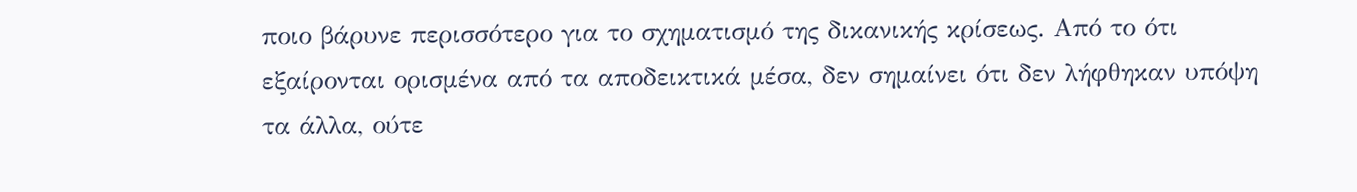ποιο βάρυνε περισσότερο για το σχηματισμό της δικανικής κρίσεως. Από το ότι εξαίρονται ορισμένα από τα αποδεικτικά μέσα, δεν σημαίνει ότι δεν λήφθηκαν υπόψη τα άλλα, ούτε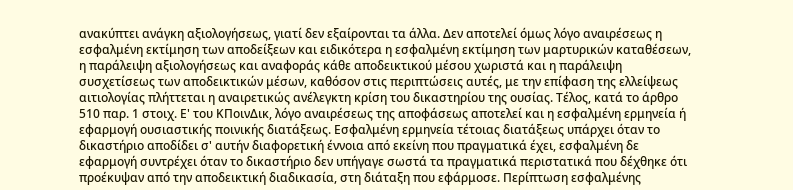ανακύπτει ανάγκη αξιολογήσεως, γιατί δεν εξαίρονται τα άλλα. Δεν αποτελεί όμως λόγο αναιρέσεως η εσφαλμένη εκτίμηση των αποδείξεων και ειδικότερα η εσφαλμένη εκτίμηση των μαρτυρικών καταθέσεων, η παράλειψη αξιολογήσεως και αναφοράς κάθε αποδεικτικού μέσου χωριστά και η παράλειψη συσχετίσεως των αποδεικτικών μέσων, καθόσον στις περιπτώσεις αυτές, με την επίφαση της ελλείψεως αιτιολογίας πλήττεται η αναιρετικώς ανέλεγκτη κρίση του δικαστηρίου της ουσίας. Τέλος, κατά το άρθρο 510 παρ. 1 στοιχ. Ε' του ΚΠοινΔικ, λόγο αναιρέσεως της αποφάσεως αποτελεί και η εσφαλμένη ερμηνεία ή εφαρμογή ουσιαστικής ποινικής διατάξεως. Εσφαλμένη ερμηνεία τέτοιας διατάξεως υπάρχει όταν το δικαστήριο αποδίδει σ' αυτήν διαφορετική έννοια από εκείνη που πραγματικά έχει, εσφαλμένη δε εφαρμογή συντρέχει όταν το δικαστήριο δεν υπήγαγε σωστά τα πραγματικά περιστατικά που δέχθηκε ότι προέκυψαν από την αποδεικτική διαδικασία, στη διάταξη που εφάρμοσε. Περίπτωση εσφαλμένης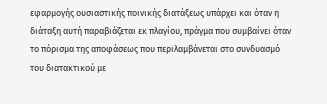εφαρμογής ουσιαστικής ποινικής διατάξεως υπάρχει και όταν η διάταξη αυτή παραβιάζεται εκ πλαγίου, πράγμα που συμβαίνει όταν το πόρισμα της αποφάσεως που περιλαμβάνεται στο συνδυασμό του διατακτικού με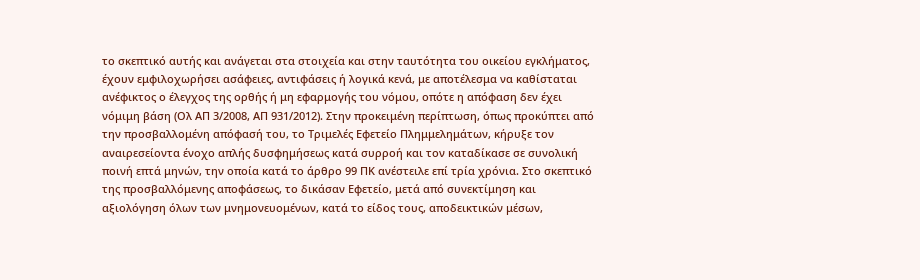το σκεπτικό αυτής και ανάγεται στα στοιχεία και στην ταυτότητα του οικείου εγκλήματος, έχουν εμφιλοχωρήσει ασάφειες, αντιφάσεις ή λογικά κενά, με αποτέλεσμα να καθίσταται ανέφικτος ο έλεγχος της ορθής ή μη εφαρμογής του νόμου, οπότε η απόφαση δεν έχει νόμιμη βάση (Ολ ΑΠ 3/2008, ΑΠ 931/2012). Στην προκειμένη περίπτωση, όπως προκύπτει από την προσβαλλομένη απόφασή του, το Τριμελές Εφετείο Πλημμελημάτων, κήρυξε τον αναιρεσείοντα ένοχο απλής δυσφημήσεως κατά συρροή και τον καταδίκασε σε συνολική ποινή επτά μηνών, την οποία κατά το άρθρο 99 ΠΚ ανέστειλε επί τρία χρόνια. Στο σκεπτικό της προσβαλλόμενης αποφάσεως, το δικάσαν Εφετείο, μετά από συνεκτίμηση και αξιολόγηση όλων των μνημονευομένων, κατά το είδος τους, αποδεικτικών μέσων,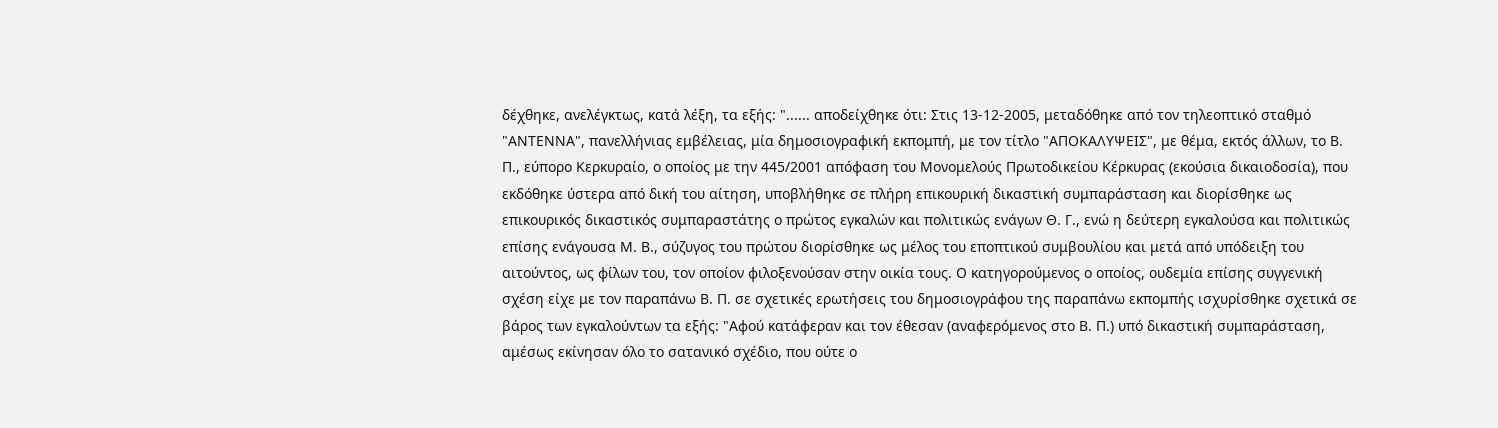δέχθηκε, ανελέγκτως, κατά λέξη, τα εξής: "...... αποδείχθηκε ότι: Στις 13-12-2005, μεταδόθηκε από τον τηλεοπτικό σταθμό "ΑΝΤΕΝΝΑ", πανελλήνιας εμβέλειας, μία δημοσιογραφική εκπομπή, με τον τίτλο "ΑΠΟΚΑΛΥΨΕΙΣ", με θέμα, εκτός άλλων, το Β. Π., εύπορο Κερκυραίο, ο οποίος με την 445/2001 απόφαση του Μονομελούς Πρωτοδικείου Κέρκυρας (εκούσια δικαιοδοσία), που εκδόθηκε ύστερα από δική του αίτηση, υποβλήθηκε σε πλήρη επικουρική δικαστική συμπαράσταση και διορίσθηκε ως επικουρικός δικαστικός συμπαραστάτης ο πρώτος εγκαλών και πολιτικώς ενάγων Θ. Γ., ενώ η δεύτερη εγκαλούσα και πολιτικώς επίσης ενάγουσα Μ. Β., σύζυγος του πρώτου διορίσθηκε ως μέλος του εποπτικού συμβουλίου και μετά από υπόδειξη του αιτούντος, ως φίλων του, τον οποίον φιλοξενούσαν στην οικία τους. Ο κατηγορούμενος ο οποίος, ουδεμία επίσης συγγενική σχέση είχε με τον παραπάνω Β. Π. σε σχετικές ερωτήσεις του δημοσιογράφου της παραπάνω εκπομπής ισχυρίσθηκε σχετικά σε βάρος των εγκαλούντων τα εξής: "Αφού κατάφεραν και τον έθεσαν (αναφερόμενος στο Β. Π.) υπό δικαστική συμπαράσταση, αμέσως εκίνησαν όλο το σατανικό σχέδιο, που ούτε ο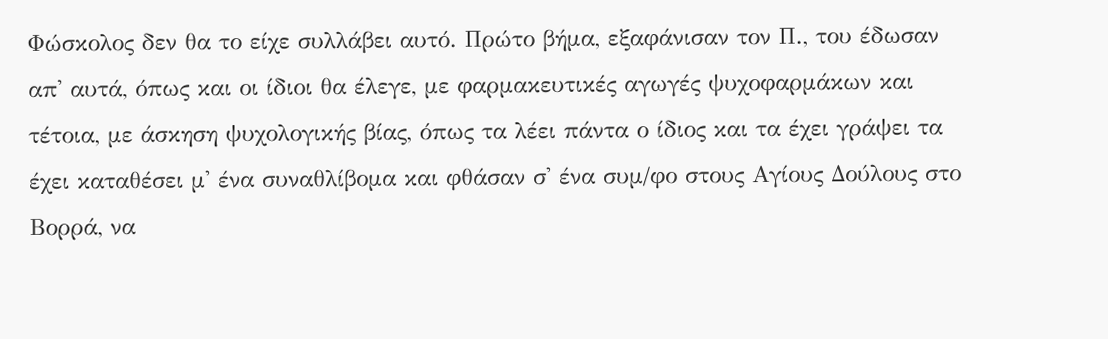Φώσκολος δεν θα το είχε συλλάβει αυτό. Πρώτο βήμα, εξαφάνισαν τον Π., του έδωσαν απ' αυτά, όπως και οι ίδιοι θα έλεγε, με φαρμακευτικές αγωγές ψυχοφαρμάκων και τέτοια, με άσκηση ψυχολογικής βίας, όπως τα λέει πάντα ο ίδιος και τα έχει γράψει τα έχει καταθέσει μ' ένα συναθλίβομα και φθάσαν σ' ένα συμ/φο στους Αγίους Δούλους στο Βορρά, να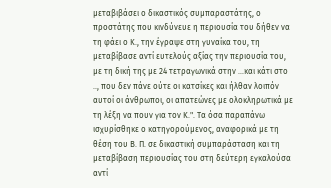μεταβιβάσει ο δικαστικός συμπαραστάτης, ο προστάτης που κινδύνευε η περιουσία του δήθεν να τη φάει ο Κ., την έγραψε στη γυναίκα του, τη μεταβίβασε αντί ευτελούς αξίας την περιουσία του, με τη δική της με 24 τετραγωνικά στην …και κάτι στο .., που δεν πάνε ούτε οι κατσίκες και ήλθαν λοιπόν αυτοί οι άνθρωποι, οι απατεώνες με ολοκληρωτικά με τη λέξη να πουν για τον Κ.". Τα όσα παραπάνω ισχυρίσθηκε ο κατηγορούμενος, αναφορικά με τη θέση του Β. Π. σε δικαστική συμπαράσταση και τη μεταβίβαση περιουσίας του στη δεύτερη εγκαλούσα αντί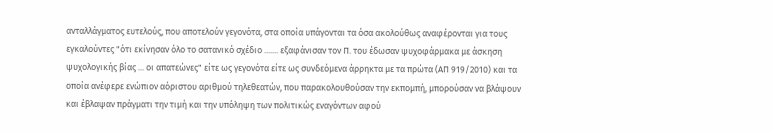ανταλλάγματος ευτελούς, που αποτελούν γεγονότα, στα οποία υπάγονται τα όσα ακολούθως αναφέρονται για τους εγκαλούντες "ότι εκίνησαν όλο το σατανικό σχέδιο ....... εξαφάνισαν τον Π. του έδωσαν ψυχοφάρμακα με άσκηση ψυχολογικής βίας ... οι απατεώνες" είτε ως γεγονότα είτε ως συνδεόμενα άρρηκτα με τα πρώτα (ΑΠ 919/2010) και τα οποία ανέφερε ενώπιον αόριστου αριθμού τηλεθεατών, που παρακολουθούσαν την εκπομπή, μπορούσαν να βλάψουν και έβλαψαν πράγματι την τιμή και την υπόληψη των πολιτικώς εναγόντων αφού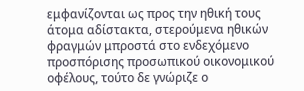εμφανίζονται ως προς την ηθική τους άτομα αδίστακτα, στερούμενα ηθικών φραγμών μπροστά στο ενδεχόμενο προσπόρισης προσωπικού οικονομικού οφέλους, τούτο δε γνώριζε ο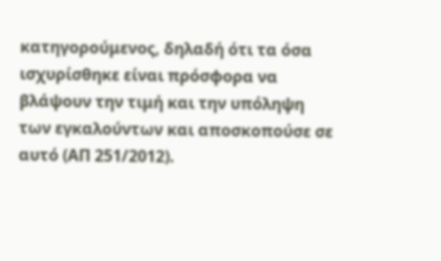κατηγορούμενος, δηλαδή ότι τα όσα ισχυρίσθηκε είναι πρόσφορα να βλάψουν την τιμή και την υπόληψη των εγκαλούντων και αποσκοπούσε σε αυτό (ΑΠ 251/2012).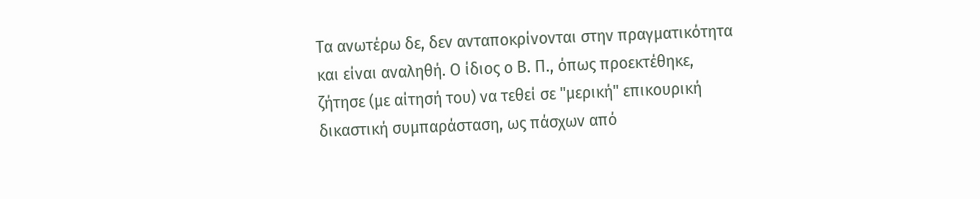Τα ανωτέρω δε, δεν ανταποκρίνονται στην πραγματικότητα και είναι αναληθή. Ο ίδιος ο Β. Π., όπως προεκτέθηκε, ζήτησε (με αίτησή του) να τεθεί σε "μερική" επικουρική δικαστική συμπαράσταση, ως πάσχων από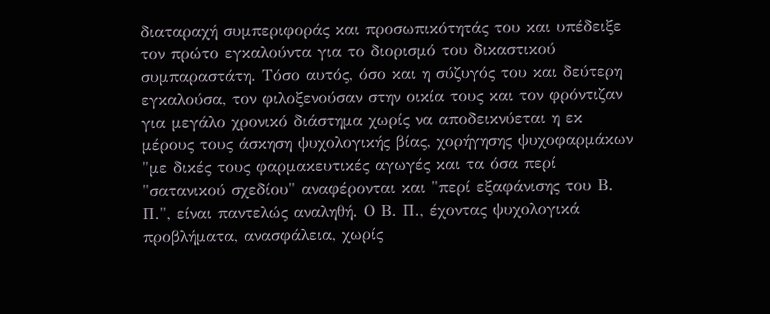διαταραχή συμπεριφοράς και προσωπικότητάς του και υπέδειξε τον πρώτο εγκαλούντα για το διορισμό του δικαστικού συμπαραστάτη. Τόσο αυτός, όσο και η σύζυγός του και δεύτερη εγκαλούσα, τον φιλοξενούσαν στην οικία τους και τον φρόντιζαν για μεγάλο χρονικό διάστημα χωρίς να αποδεικνύεται η εκ μέρους τους άσκηση ψυχολογικής βίας, χορήγησης ψυχοφαρμάκων "με δικές τους φαρμακευτικές αγωγές και τα όσα περί "σατανικού σχεδίου" αναφέρονται και "περί εξαφάνισης του Β. Π.", είναι παντελώς αναληθή. Ο Β. Π., έχοντας ψυχολογικά προβλήματα, ανασφάλεια, χωρίς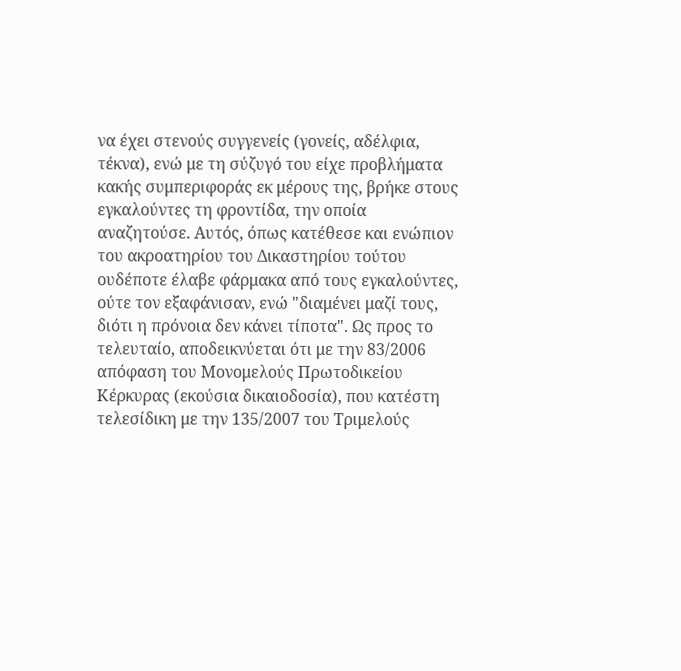να έχει στενούς συγγενείς (γονείς, αδέλφια, τέκνα), ενώ με τη σύζυγό του είχε προβλήματα κακής συμπεριφοράς εκ μέρους της, βρήκε στους εγκαλούντες τη φροντίδα, την οποία αναζητούσε. Αυτός, όπως κατέθεσε και ενώπιον του ακροατηρίου του Δικαστηρίου τούτου ουδέποτε έλαβε φάρμακα από τους εγκαλούντες, ούτε τον εξαφάνισαν, ενώ "διαμένει μαζί τους, διότι η πρόνοια δεν κάνει τίποτα". Ως προς το τελευταίο, αποδεικνύεται ότι με την 83/2006 απόφαση του Μονομελούς Πρωτοδικείου Κέρκυρας (εκούσια δικαιοδοσία), που κατέστη τελεσίδικη με την 135/2007 του Τριμελούς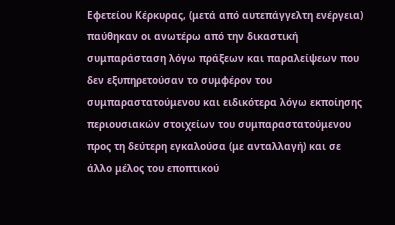Εφετείου Κέρκυρας, (μετά από αυτεπάγγελτη ενέργεια) παύθηκαν οι ανωτέρω από την δικαστική συμπαράσταση λόγω πράξεων και παραλείψεων που δεν εξυπηρετούσαν το συμφέρον του συμπαραστατούμενου και ειδικότερα λόγω εκποίησης περιουσιακών στοιχείων του συμπαραστατούμενου προς τη δεύτερη εγκαλούσα (με ανταλλαγή) και σε άλλο μέλος του εποπτικού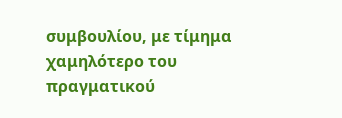συμβουλίου, με τίμημα χαμηλότερο του πραγματικού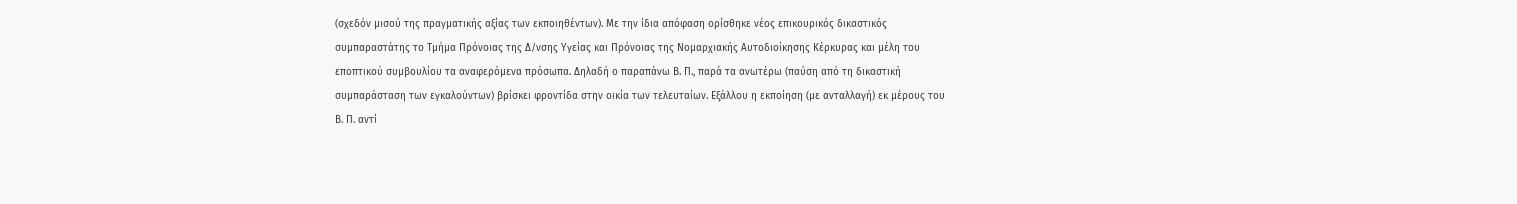(σχεδόν μισού της πραγματικής αξίας των εκποιηθέντων). Με την ίδια απόφαση ορίσθηκε νέος επικουρικός δικαστικός συμπαραστάτης το Τμήμα Πρόνοιας της Δ/νσης Υγείας και Πρόνοιας της Νομαρχιακής Αυτοδιοίκησης Κέρκυρας και μέλη του εποπτικού συμβουλίου τα αναφερόμενα πρόσωπα. Δηλαδή ο παραπάνω Β. Π., παρά τα ανωτέρω (παύση από τη δικαστική συμπαράσταση των εγκαλούντων) βρίσκει φροντίδα στην οικία των τελευταίων. Εξάλλου η εκποίηση (με ανταλλαγή) εκ μέρους του Β. Π. αντί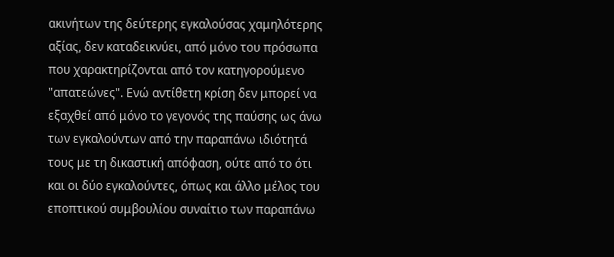ακινήτων της δεύτερης εγκαλούσας χαμηλότερης αξίας, δεν καταδεικνύει, από μόνο του πρόσωπα που χαρακτηρίζονται από τον κατηγορούμενο "απατεώνες". Ενώ αντίθετη κρίση δεν μπορεί να εξαχθεί από μόνο το γεγονός της παύσης ως άνω των εγκαλούντων από την παραπάνω ιδιότητά τους με τη δικαστική απόφαση, ούτε από το ότι και οι δύο εγκαλούντες, όπως και άλλο μέλος του εποπτικού συμβουλίου συναίτιο των παραπάνω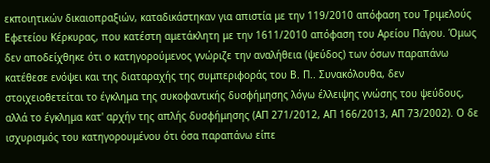εκποιητικών δικαιοπραξιών, καταδικάστηκαν για απιστία με την 119/2010 απόφαση του Τριμελούς Εφετείου Κέρκυρας, που κατέστη αμετάκλητη με την 1611/2010 απόφαση του Αρείου Πάγου. Όμως δεν αποδείχθηκε ότι ο κατηγορούμενος γνώριζε την αναλήθεια (ψεύδος) των όσων παραπάνω κατέθεσε ενόψει και της διαταραχής της συμπεριφοράς του Β. Π.. Συνακόλουθα, δεν στοιχειοθετείται το έγκλημα της συκοφαντικής δυσφήμησης λόγω έλλειψης γνώσης του ψεύδους, αλλά το έγκλημα κατ' αρχήν της απλής δυσφήμησης (ΑΠ 271/2012, ΑΠ 166/2013, ΑΠ 73/2002). Ο δε ισχυρισμός του κατηγορουμένου ότι όσα παραπάνω είπε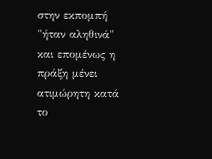στην εκπομπή "ήταν αληθινά" και επομένως η πράξη μένει ατιμώρητη κατά το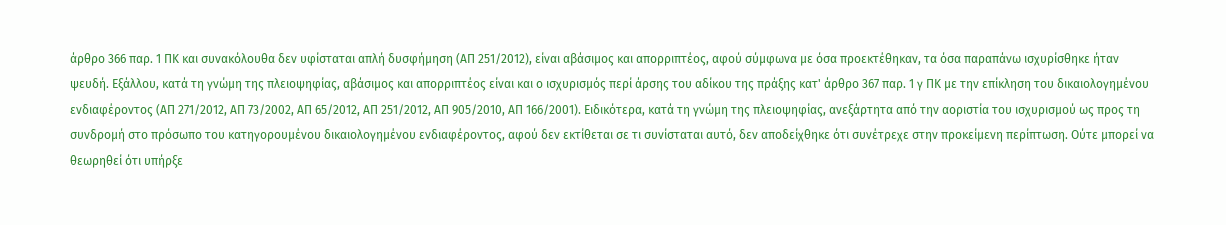άρθρο 366 παρ. 1 ΠΚ και συνακόλουθα δεν υφίσταται απλή δυσφήμηση (ΑΠ 251/2012), είναι αβάσιμος και απορριπτέος, αφού σύμφωνα με όσα προεκτέθηκαν, τα όσα παραπάνω ισχυρίσθηκε ήταν ψευδή. Εξάλλου, κατά τη γνώμη της πλειοψηφίας, αβάσιμος και απορριπτέος είναι και ο ισχυρισμός περί άρσης του αδίκου της πράξης κατ' άρθρο 367 παρ. 1 γ ΠΚ με την επίκληση του δικαιολογημένου ενδιαφέροντος (ΑΠ 271/2012, ΑΠ 73/2002, ΑΠ 65/2012, ΑΠ 251/2012, ΑΠ 905/2010, ΑΠ 166/2001). Ειδικότερα, κατά τη γνώμη της πλειοψηφίας, ανεξάρτητα από την αοριστία του ισχυρισμού ως προς τη συνδρομή στο πρόσωπο του κατηγορουμένου δικαιολογημένου ενδιαφέροντος, αφού δεν εκτίθεται σε τι συνίσταται αυτό, δεν αποδείχθηκε ότι συνέτρεχε στην προκείμενη περίπτωση. Ούτε μπορεί να θεωρηθεί ότι υπήρξε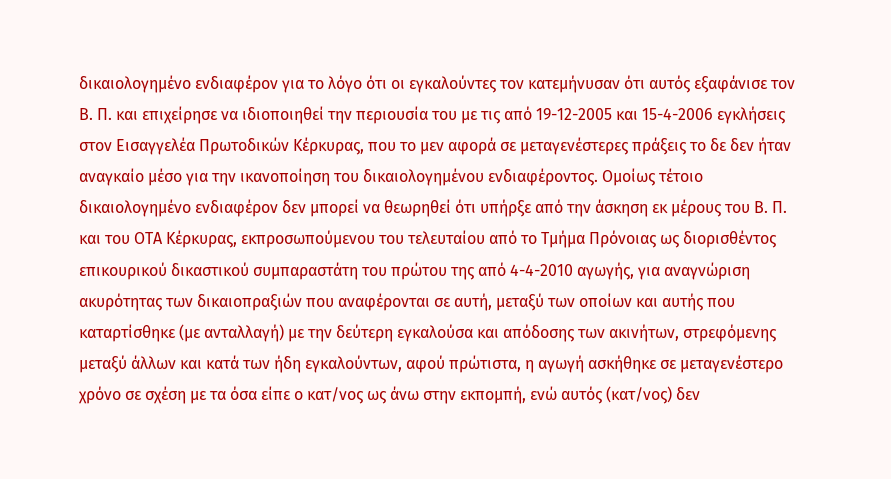δικαιολογημένο ενδιαφέρον για το λόγο ότι οι εγκαλούντες τον κατεμήνυσαν ότι αυτός εξαφάνισε τον Β. Π. και επιχείρησε να ιδιοποιηθεί την περιουσία του με τις από 19-12-2005 και 15-4-2006 εγκλήσεις στον Εισαγγελέα Πρωτοδικών Κέρκυρας, που το μεν αφορά σε μεταγενέστερες πράξεις το δε δεν ήταν αναγκαίο μέσο για την ικανοποίηση του δικαιολογημένου ενδιαφέροντος. Ομοίως τέτοιο δικαιολογημένο ενδιαφέρον δεν μπορεί να θεωρηθεί ότι υπήρξε από την άσκηση εκ μέρους του Β. Π. και του ΟΤΑ Κέρκυρας, εκπροσωπούμενου του τελευταίου από το Τμήμα Πρόνοιας ως διορισθέντος επικουρικού δικαστικού συμπαραστάτη του πρώτου της από 4-4-2010 αγωγής, για αναγνώριση ακυρότητας των δικαιοπραξιών που αναφέρονται σε αυτή, μεταξύ των οποίων και αυτής που καταρτίσθηκε (με ανταλλαγή) με την δεύτερη εγκαλούσα και απόδοσης των ακινήτων, στρεφόμενης μεταξύ άλλων και κατά των ήδη εγκαλούντων, αφού πρώτιστα, η αγωγή ασκήθηκε σε μεταγενέστερο χρόνο σε σχέση με τα όσα είπε ο κατ/νος ως άνω στην εκπομπή, ενώ αυτός (κατ/νος) δεν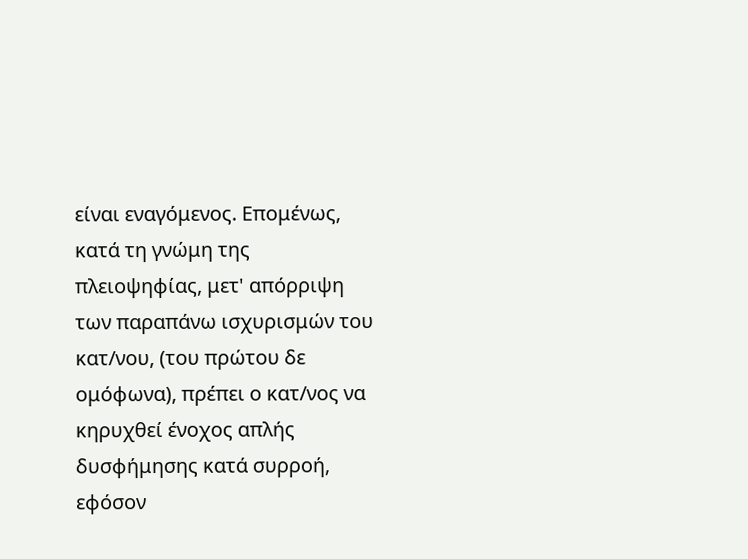είναι εναγόμενος. Επομένως, κατά τη γνώμη της πλειοψηφίας, μετ' απόρριψη των παραπάνω ισχυρισμών του κατ/νου, (του πρώτου δε ομόφωνα), πρέπει ο κατ/νος να κηρυχθεί ένοχος απλής δυσφήμησης κατά συρροή, εφόσον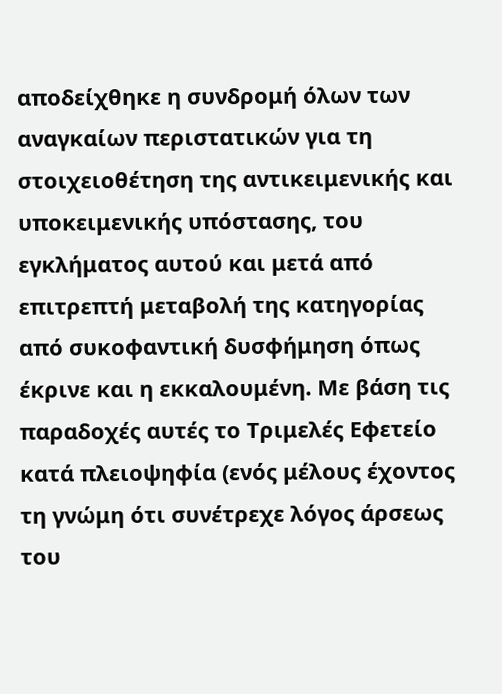αποδείχθηκε η συνδρομή όλων των αναγκαίων περιστατικών για τη στοιχειοθέτηση της αντικειμενικής και υποκειμενικής υπόστασης, του εγκλήματος αυτού και μετά από επιτρεπτή μεταβολή της κατηγορίας από συκοφαντική δυσφήμηση όπως έκρινε και η εκκαλουμένη. Με βάση τις παραδοχές αυτές το Τριμελές Εφετείο κατά πλειοψηφία (ενός μέλους έχοντος τη γνώμη ότι συνέτρεχε λόγος άρσεως του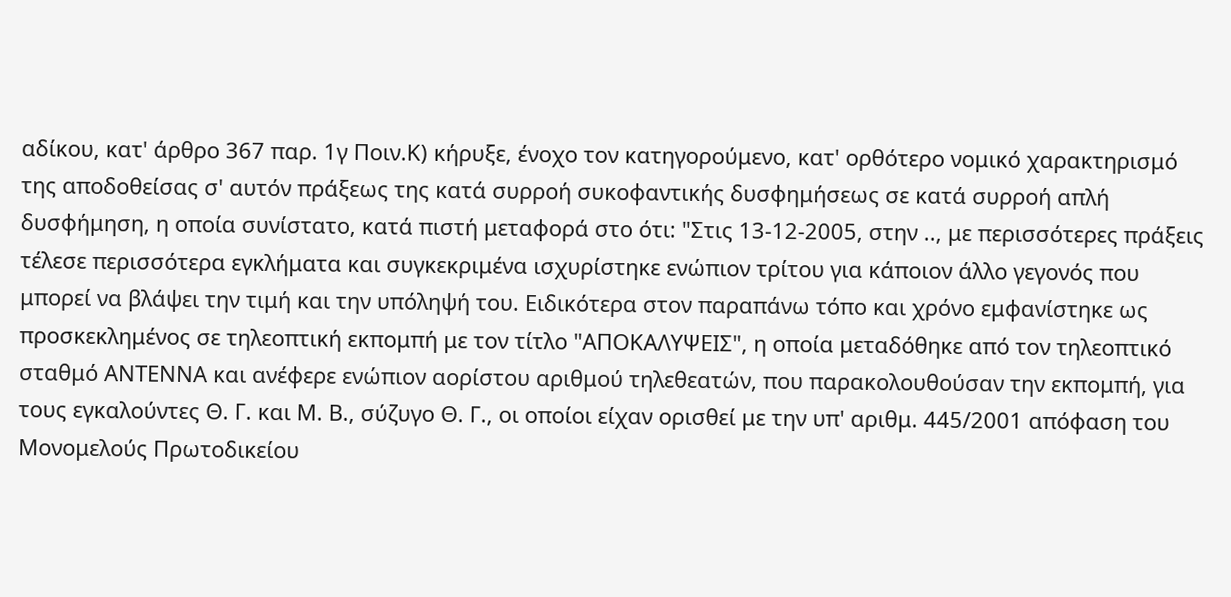αδίκου, κατ' άρθρο 367 παρ. 1γ Ποιν.Κ) κήρυξε, ένοχο τον κατηγορούμενο, κατ' ορθότερο νομικό χαρακτηρισμό της αποδοθείσας σ' αυτόν πράξεως της κατά συρροή συκοφαντικής δυσφημήσεως σε κατά συρροή απλή δυσφήμηση, η οποία συνίστατο, κατά πιστή μεταφορά στο ότι: "Στις 13-12-2005, στην .., με περισσότερες πράξεις τέλεσε περισσότερα εγκλήματα και συγκεκριμένα ισχυρίστηκε ενώπιον τρίτου για κάποιον άλλο γεγονός που μπορεί να βλάψει την τιμή και την υπόληψή του. Ειδικότερα στον παραπάνω τόπο και χρόνο εμφανίστηκε ως προσκεκλημένος σε τηλεοπτική εκπομπή με τον τίτλο "ΑΠΟΚΑΛΥΨΕΙΣ", η οποία μεταδόθηκε από τον τηλεοπτικό σταθμό ΑΝΤΕΝΝΑ και ανέφερε ενώπιον αορίστου αριθμού τηλεθεατών, που παρακολουθούσαν την εκπομπή, για τους εγκαλούντες Θ. Γ. και Μ. Β., σύζυγο Θ. Γ., οι οποίοι είχαν ορισθεί με την υπ' αριθμ. 445/2001 απόφαση του Μονομελούς Πρωτοδικείου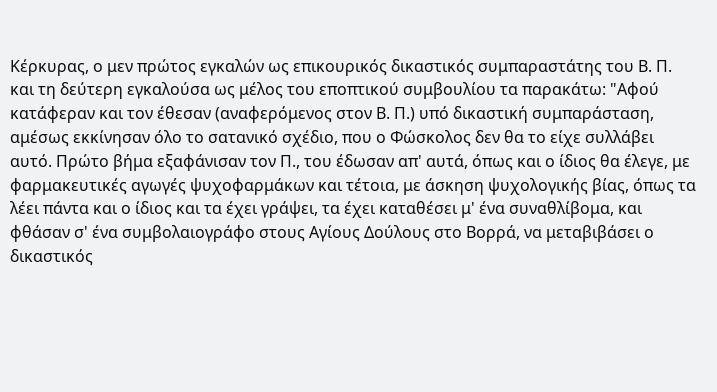Κέρκυρας, ο μεν πρώτος εγκαλών ως επικουρικός δικαστικός συμπαραστάτης του Β. Π. και τη δεύτερη εγκαλούσα ως μέλος του εποπτικού συμβουλίου τα παρακάτω: "Αφού κατάφεραν και τον έθεσαν (αναφερόμενος στον Β. Π.) υπό δικαστική συμπαράσταση, αμέσως εκκίνησαν όλο το σατανικό σχέδιο, που ο Φώσκολος δεν θα το είχε συλλάβει αυτό. Πρώτο βήμα εξαφάνισαν τον Π., του έδωσαν απ' αυτά, όπως και ο ίδιος θα έλεγε, με φαρμακευτικές αγωγές ψυχοφαρμάκων και τέτοια, με άσκηση ψυχολογικής βίας, όπως τα λέει πάντα και ο ίδιος και τα έχει γράψει, τα έχει καταθέσει μ' ένα συναθλίβομα, και φθάσαν σ' ένα συμβολαιογράφο στους Αγίους Δούλους στο Βορρά, να μεταβιβάσει ο δικαστικός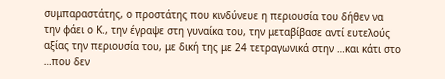συμπαραστάτης, ο προστάτης που κινδύνευε η περιουσία του δήθεν να την φάει ο Κ., την έγραψε στη γυναίκα του, την μεταβίβασε αντί ευτελούς αξίας την περιουσία του, με δική της με 24 τετραγωνικά στην …και κάτι στο …που δεν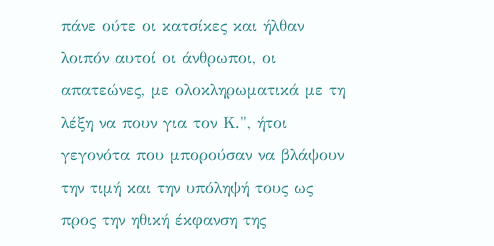πάνε ούτε οι κατσίκες και ήλθαν λοιπόν αυτοί οι άνθρωποι, οι απατεώνες, με ολοκληρωματικά με τη λέξη να πουν για τον Κ.", ήτοι γεγονότα που μπορούσαν να βλάψουν την τιμή και την υπόληψή τους ως προς την ηθική έκφανση της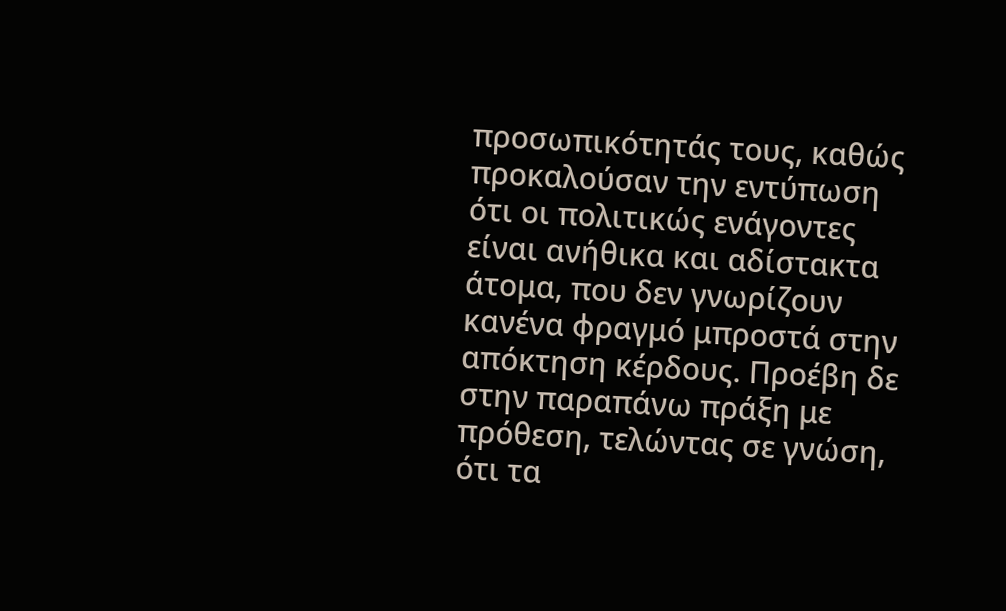προσωπικότητάς τους, καθώς προκαλούσαν την εντύπωση ότι οι πολιτικώς ενάγοντες είναι ανήθικα και αδίστακτα άτομα, που δεν γνωρίζουν κανένα φραγμό μπροστά στην απόκτηση κέρδους. Προέβη δε στην παραπάνω πράξη με πρόθεση, τελώντας σε γνώση, ότι τα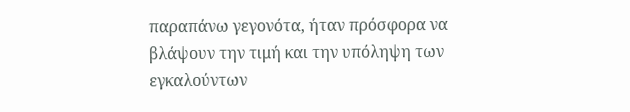παραπάνω γεγονότα, ήταν πρόσφορα να βλάψουν την τιμή και την υπόληψη των εγκαλούντων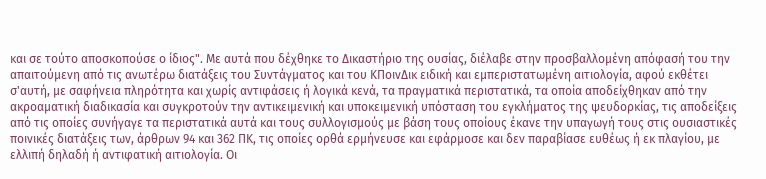και σε τούτο αποσκοπούσε ο ίδιος". Με αυτά που δέχθηκε το Δικαστήριο της ουσίας, διέλαβε στην προσβαλλομένη απόφασή του την απαιτούμενη από τις ανωτέρω διατάξεις του Συντάγματος και του ΚΠοινΔικ ειδική και εμπεριστατωμένη αιτιολογία, αφού εκθέτει σ'αυτή, με σαφήνεια πληρότητα και χωρίς αντιφάσεις ή λογικά κενά, τα πραγματικά περιστατικά, τα οποία αποδείχθηκαν από την ακροαματική διαδικασία και συγκροτούν την αντικειμενική και υποκειμενική υπόσταση του εγκλήματος της ψευδορκίας, τις αποδείξεις από τις οποίες συνήγαγε τα περιστατικά αυτά και τους συλλογισμούς με βάση τους οποίους έκανε την υπαγωγή τους στις ουσιαστικές ποινικές διατάξεις των, άρθρων 94 και 362 ΠΚ, τις οποίες ορθά ερμήνευσε και εφάρμοσε και δεν παραβίασε ευθέως ή εκ πλαγίου, με ελλιπή δηλαδή ή αντιφατική αιτιολογία. Οι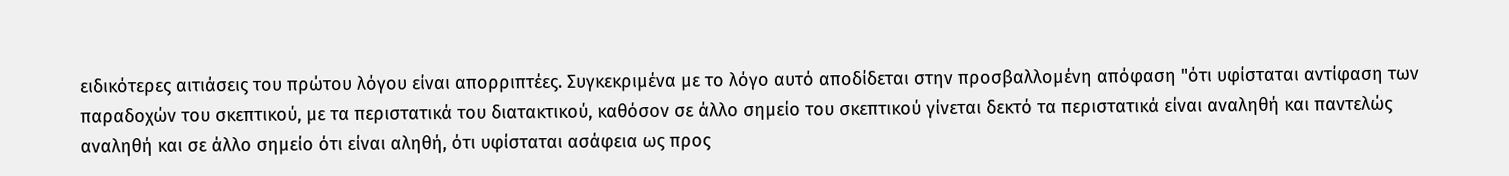ειδικότερες αιτιάσεις του πρώτου λόγου είναι απορριπτέες. Συγκεκριμένα με το λόγο αυτό αποδίδεται στην προσβαλλομένη απόφαση "ότι υφίσταται αντίφαση των παραδοχών του σκεπτικού, με τα περιστατικά του διατακτικού, καθόσον σε άλλο σημείο του σκεπτικού γίνεται δεκτό τα περιστατικά είναι αναληθή και παντελώς αναληθή και σε άλλο σημείο ότι είναι αληθή, ότι υφίσταται ασάφεια ως προς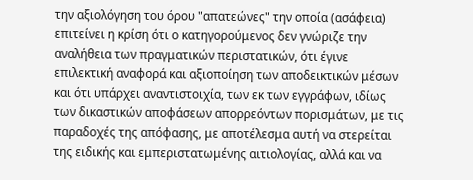την αξιολόγηση του όρου "απατεώνες" την οποία (ασάφεια) επιτείνει η κρίση ότι ο κατηγορούμενος δεν γνώριζε την αναλήθεια των πραγματικών περιστατικών, ότι έγινε επιλεκτική αναφορά και αξιοποίηση των αποδεικτικών μέσων και ότι υπάρχει αναντιστοιχία, των εκ των εγγράφων, ιδίως των δικαστικών αποφάσεων απορρεόντων πορισμάτων, με τις παραδοχές της απόφασης, με αποτέλεσμα αυτή να στερείται της ειδικής και εμπεριστατωμένης αιτιολογίας, αλλά και να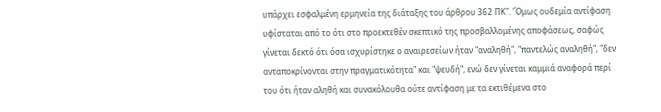υπάρχει εσφαλμένη ερμηνεία της διάταξης του άρθρου 362 ΠΚ". 'Όμως ουδεμία αντίφαση υφίσταται από το ότι στο προεκτεθέν σκεπτικό της προσβαλλομένης αποφάσεως, σαφώς γίνεται δεκτό ότι όσα ισχυρίστηκε ο αναιρεσείων ήταν "αναληθή", "παντελώς αναληθή", "δεν ανταποκρίνονται στην πραγματικότητα" και "ψευδή", ενώ δεν γίνεται καμμιά αναφορά περί του ότι ήταν αληθή και συνακόλουθα ούτε αντίφαση με τα εκτιθέμενα στο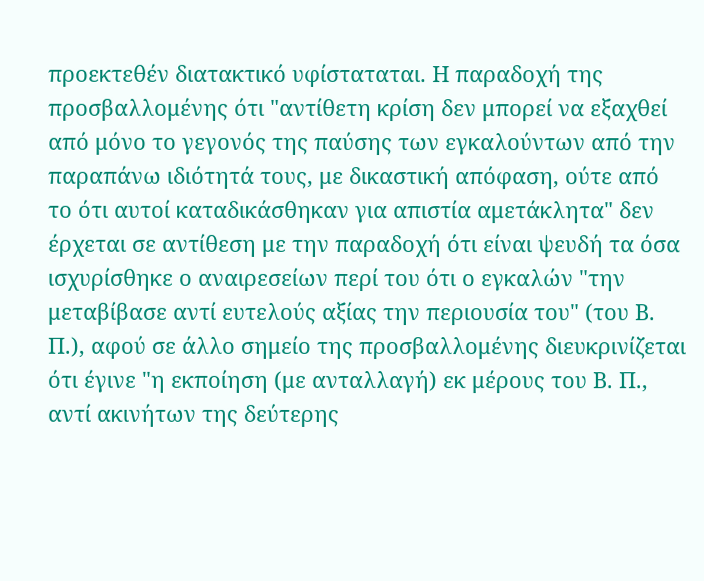προεκτεθέν διατακτικό υφίσταταται. Η παραδοχή της προσβαλλομένης ότι "αντίθετη κρίση δεν μπορεί να εξαχθεί από μόνο το γεγονός της παύσης των εγκαλούντων από την παραπάνω ιδιότητά τους, με δικαστική απόφαση, ούτε από το ότι αυτοί καταδικάσθηκαν για απιστία αμετάκλητα" δεν έρχεται σε αντίθεση με την παραδοχή ότι είναι ψευδή τα όσα ισχυρίσθηκε ο αναιρεσείων περί του ότι ο εγκαλών "την μεταβίβασε αντί ευτελούς αξίας την περιουσία του" (του Β. Π.), αφού σε άλλο σημείο της προσβαλλομένης διευκρινίζεται ότι έγινε "η εκποίηση (με ανταλλαγή) εκ μέρους του Β. Π., αντί ακινήτων της δεύτερης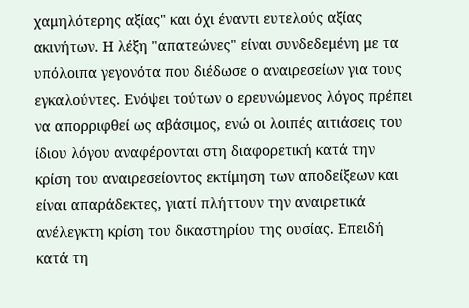χαμηλότερης αξίας" και όχι έναντι ευτελούς αξίας ακινήτων. Η λέξη "απατεώνες" είναι συνδεδεμένη με τα υπόλοιπα γεγονότα που διέδωσε ο αναιρεσείων για τους εγκαλούντες. Ενόψει τούτων ο ερευνώμενος λόγος πρέπει να απορριφθεί ως αβάσιμος, ενώ οι λοιπές αιτιάσεις του ίδιου λόγου αναφέρονται στη διαφορετική κατά την κρίση του αναιρεσείοντος εκτίμηση των αποδείξεων και είναι απαράδεκτες, γιατί πλήττουν την αναιρετικά ανέλεγκτη κρίση του δικαστηρίου της ουσίας. Επειδή κατά τη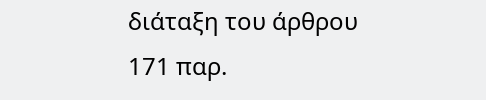διάταξη του άρθρου 171 παρ.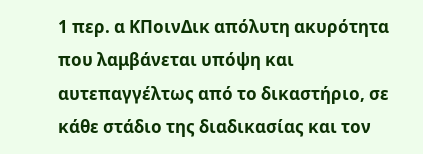1 περ. α ΚΠοινΔικ απόλυτη ακυρότητα που λαμβάνεται υπόψη και αυτεπαγγέλτως από το δικαστήριο, σε κάθε στάδιο της διαδικασίας και τον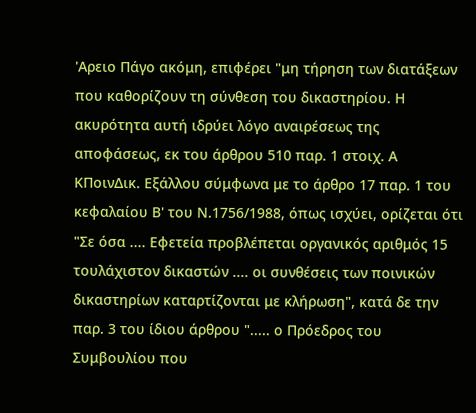'Αρειο Πάγο ακόμη, επιφέρει "μη τήρηση των διατάξεων που καθορίζουν τη σύνθεση του δικαστηρίου. Η ακυρότητα αυτή ιδρύει λόγο αναιρέσεως της αποφάσεως, εκ του άρθρου 510 παρ. 1 στοιχ. Α ΚΠοινΔικ. Εξάλλου σύμφωνα με το άρθρο 17 παρ. 1 του κεφαλαίου Β' του Ν.1756/1988, όπως ισχύει, ορίζεται ότι "Σε όσα .... Εφετεία προβλέπεται οργανικός αριθμός 15 τουλάχιστον δικαστών .... οι συνθέσεις των ποινικών δικαστηρίων καταρτίζονται με κλήρωση", κατά δε την παρ. 3 του ίδιου άρθρου "..... ο Πρόεδρος του Συμβουλίου που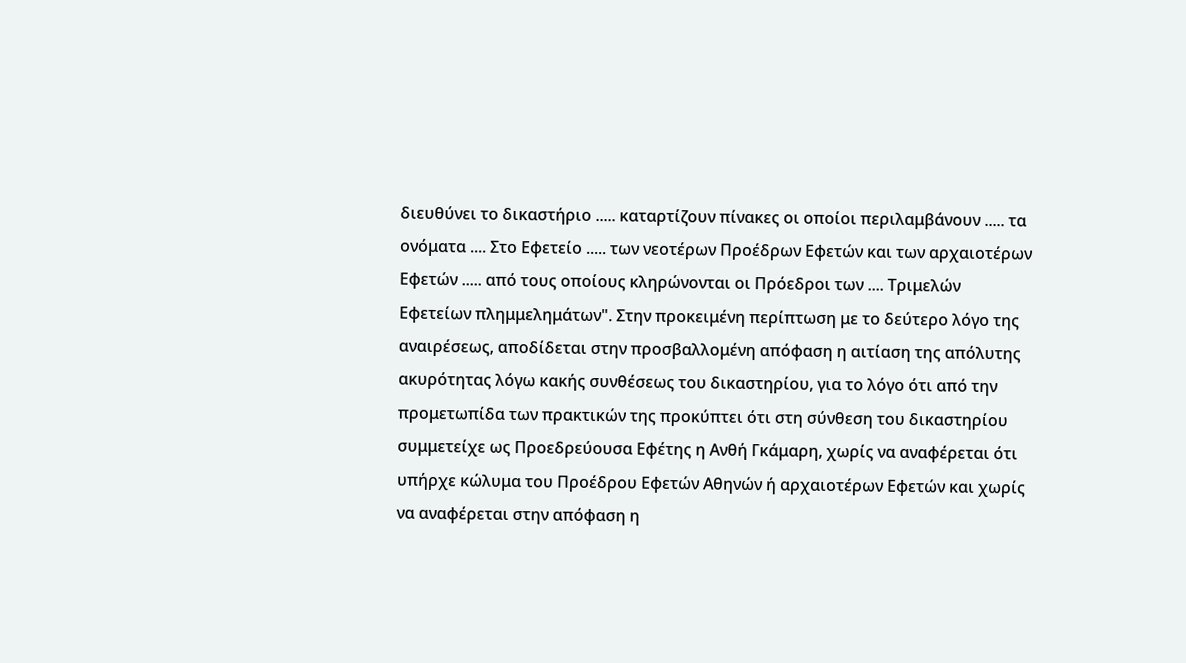διευθύνει το δικαστήριο ..... καταρτίζουν πίνακες οι οποίοι περιλαμβάνουν ..... τα ονόματα .... Στο Εφετείο ..... των νεοτέρων Προέδρων Εφετών και των αρχαιοτέρων Εφετών ..... από τους οποίους κληρώνονται οι Πρόεδροι των .... Τριμελών Εφετείων πλημμελημάτων". Στην προκειμένη περίπτωση με το δεύτερο λόγο της αναιρέσεως, αποδίδεται στην προσβαλλομένη απόφαση η αιτίαση της απόλυτης ακυρότητας λόγω κακής συνθέσεως του δικαστηρίου, για το λόγο ότι από την προμετωπίδα των πρακτικών της προκύπτει ότι στη σύνθεση του δικαστηρίου συμμετείχε ως Προεδρεύουσα Εφέτης η Ανθή Γκάμαρη, χωρίς να αναφέρεται ότι υπήρχε κώλυμα του Προέδρου Εφετών Αθηνών ή αρχαιοτέρων Εφετών και χωρίς να αναφέρεται στην απόφαση η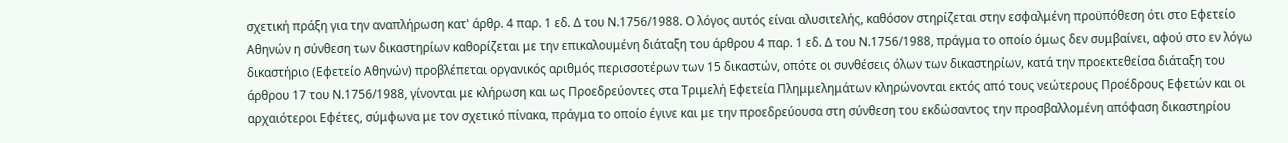σχετική πράξη για την αναπλήρωση κατ' άρθρ. 4 παρ. 1 εδ. Δ του Ν.1756/1988. Ο λόγος αυτός είναι αλυσιτελής, καθόσον στηρίζεται στην εσφαλμένη προϋπόθεση ότι στο Εφετείο Αθηνών η σύνθεση των δικαστηρίων καθορίζεται με την επικαλουμένη διάταξη του άρθρου 4 παρ. 1 εδ. Δ του Ν.1756/1988, πράγμα το οποίο όμως δεν συμβαίνει, αφού στο εν λόγω δικαστήριο (Εφετείο Αθηνών) προβλέπεται οργανικός αριθμός περισσοτέρων των 15 δικαστών, οπότε οι συνθέσεις όλων των δικαστηρίων, κατά την προεκτεθείσα διάταξη του άρθρου 17 του Ν.1756/1988, γίνονται με κλήρωση και ως Προεδρεύοντες στα Τριμελή Εφετεία Πλημμελημάτων κληρώνονται εκτός από τους νεώτερους Προέδρους Εφετών και οι αρχαιότεροι Εφέτες, σύμφωνα με τον σχετικό πίνακα, πράγμα το οποίο έγινε και με την προεδρεύουσα στη σύνθεση του εκδώσαντος την προσβαλλομένη απόφαση δικαστηρίου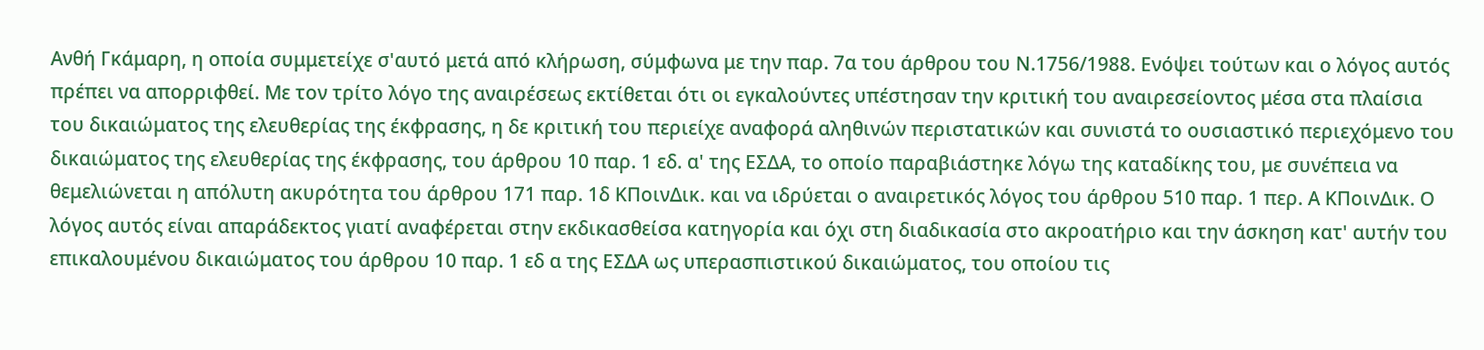Ανθή Γκάμαρη, η οποία συμμετείχε σ'αυτό μετά από κλήρωση, σύμφωνα με την παρ. 7α του άρθρου του Ν.1756/1988. Ενόψει τούτων και ο λόγος αυτός πρέπει να απορριφθεί. Με τον τρίτο λόγο της αναιρέσεως εκτίθεται ότι οι εγκαλούντες υπέστησαν την κριτική του αναιρεσείοντος μέσα στα πλαίσια του δικαιώματος της ελευθερίας της έκφρασης, η δε κριτική του περιείχε αναφορά αληθινών περιστατικών και συνιστά το ουσιαστικό περιεχόμενο του δικαιώματος της ελευθερίας της έκφρασης, του άρθρου 10 παρ. 1 εδ. α' της ΕΣΔΑ, το οποίο παραβιάστηκε λόγω της καταδίκης του, με συνέπεια να θεμελιώνεται η απόλυτη ακυρότητα του άρθρου 171 παρ. 1δ ΚΠοινΔικ. και να ιδρύεται ο αναιρετικός λόγος του άρθρου 510 παρ. 1 περ. Α ΚΠοινΔικ. Ο λόγος αυτός είναι απαράδεκτος γιατί αναφέρεται στην εκδικασθείσα κατηγορία και όχι στη διαδικασία στο ακροατήριο και την άσκηση κατ' αυτήν του επικαλουμένου δικαιώματος του άρθρου 10 παρ. 1 εδ α της ΕΣΔΑ ως υπερασπιστικού δικαιώματος, του οποίου τις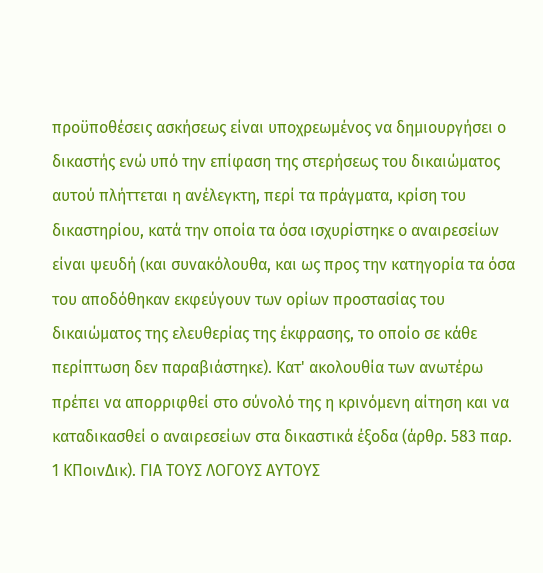προϋποθέσεις ασκήσεως είναι υποχρεωμένος να δημιουργήσει ο δικαστής ενώ υπό την επίφαση της στερήσεως του δικαιώματος αυτού πλήττεται η ανέλεγκτη, περί τα πράγματα, κρίση του δικαστηρίου, κατά την οποία τα όσα ισχυρίστηκε ο αναιρεσείων είναι ψευδή (και συνακόλουθα, και ως προς την κατηγορία τα όσα του αποδόθηκαν εκφεύγουν των ορίων προστασίας του δικαιώματος της ελευθερίας της έκφρασης, το οποίο σε κάθε περίπτωση δεν παραβιάστηκε). Κατ' ακολουθία των ανωτέρω πρέπει να απορριφθεί στο σύνολό της η κρινόμενη αίτηση και να καταδικασθεί ο αναιρεσείων στα δικαστικά έξοδα (άρθρ. 583 παρ. 1 ΚΠοινΔικ). ΓΙΑ ΤΟΥΣ ΛΟΓΟΥΣ ΑΥΤΟΥΣ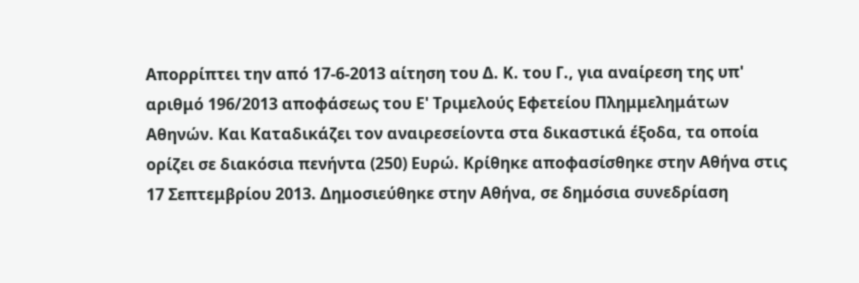Απορρίπτει την από 17-6-2013 αίτηση του Δ. Κ. του Γ., για αναίρεση της υπ' αριθμό 196/2013 αποφάσεως του Ε' Τριμελούς Εφετείου Πλημμελημάτων Αθηνών. Και Καταδικάζει τον αναιρεσείοντα στα δικαστικά έξοδα, τα οποία ορίζει σε διακόσια πενήντα (250) Ευρώ. Κρίθηκε αποφασίσθηκε στην Αθήνα στις 17 Σεπτεμβρίου 2013. Δημοσιεύθηκε στην Αθήνα, σε δημόσια συνεδρίαση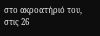στο ακροατήριό του, στις 26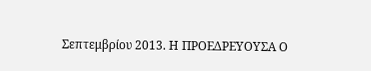Σεπτεμβρίου 2013. Η ΠΡΟΕΔΡΕΥΟΥΣΑ Ο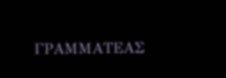ΓΡΑΜΜΑΤΕΑΣ